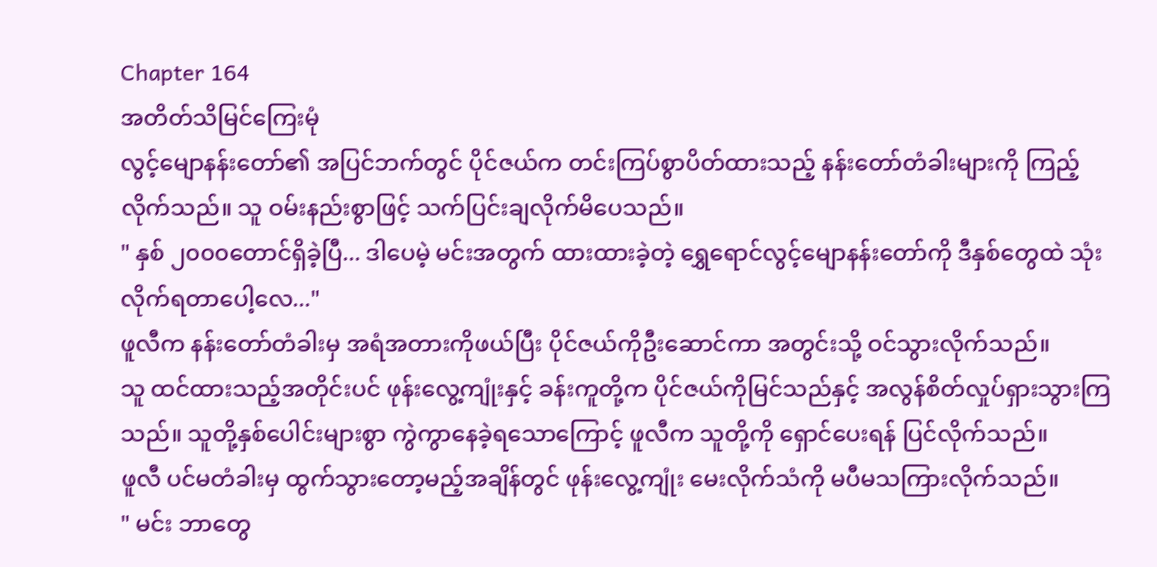Chapter 164
အတိတ်သိမြင်ကြေးမုံ
လွင့်မျောနန်းတော်၏ အပြင်ဘက်တွင် ပိုင်ဇယ်က တင်းကြပ်စွာပိတ်ထားသည့် နန်းတော်တံခါးများကို ကြည့်လိုက်သည်။ သူ ဝမ်းနည်းစွာဖြင့် သက်ပြင်းချလိုက်မိပေသည်။
" နှစ် ၂၀၀၀တောင်ရှိခဲ့ပြီ... ဒါပေမဲ့ မင်းအတွက် ထားထားခဲ့တဲ့ ရွှေရောင်လွင့်မျောနန်းတော်ကို ဒီနှစ်တွေထဲ သုံးလိုက်ရတာပေါ့လေ..."
ဖူလီက နန်းတော်တံခါးမှ အရံအတားကိုဖယ်ပြီး ပိုင်ဇယ်ကိုဦးဆောင်ကာ အတွင်းသို့ ဝင်သွားလိုက်သည်။
သူ ထင်ထားသည့်အတိုင်းပင် ဖုန်းလွေ့ကျုံးနှင့် ခန်းကူတို့က ပိုင်ဇယ်ကိုမြင်သည်နှင့် အလွန်စိတ်လှုပ်ရှားသွားကြသည်။ သူတို့နှစ်ပေါင်းများစွာ ကွဲကွာနေခဲ့ရသောကြောင့် ဖူလီက သူတို့ကို ရှောင်ပေးရန် ပြင်လိုက်သည်။
ဖူလီ ပင်မတံခါးမှ ထွက်သွားတော့မည့်အချိန်တွင် ဖုန်းလွေ့ကျုံး မေးလိုက်သံကို မပီမသကြားလိုက်သည်။
" မင်း ဘာတွေ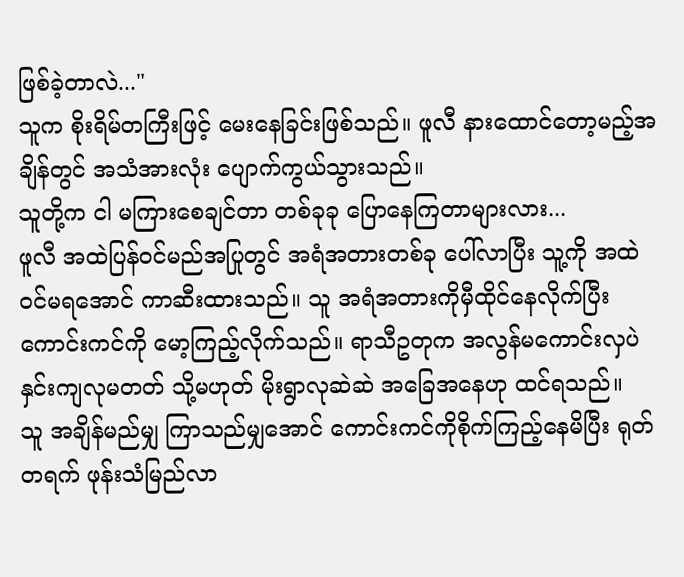ဖြစ်ခဲ့တာလဲ..."
သူက စိုးရိမ်တကြီးဖြင့် မေးနေခြင်းဖြစ်သည်။ ဖူလီ နားထောင်တော့မည့်အချိန်တွင် အသံအားလုံး ပျောက်ကွယ်သွားသည်။
သူတို့က ငါ မကြားစေချင်တာ တစ်ခုခု ပြောနေကြတာများလား...
ဖူလီ အထဲပြန်ဝင်မည်အပြုတွင် အရံအတားတစ်ခု ပေါ်လာပြီး သူ့ကို အထဲဝင်မရအောင် ကာဆီးထားသည်။ သူ အရံအတားကိုမှီထိုင်နေလိုက်ပြီး ကောင်းကင်ကို မော့ကြည့်လိုက်သည်။ ရာသီဥတုက အလွန်မကောင်းလှပဲ နှင်းကျလုမတတ် သို့မဟုတ် မိုးရွာလုဆဲဆဲ အခြေအနေဟု ထင်ရသည်။
သူ အချိန်မည်မျှ ကြာသည်မျှအောင် ကောင်းကင်ကိုစိုက်ကြည့်နေမိပြီး ရုတ်တရက် ဖုန်းသံမြည်လာ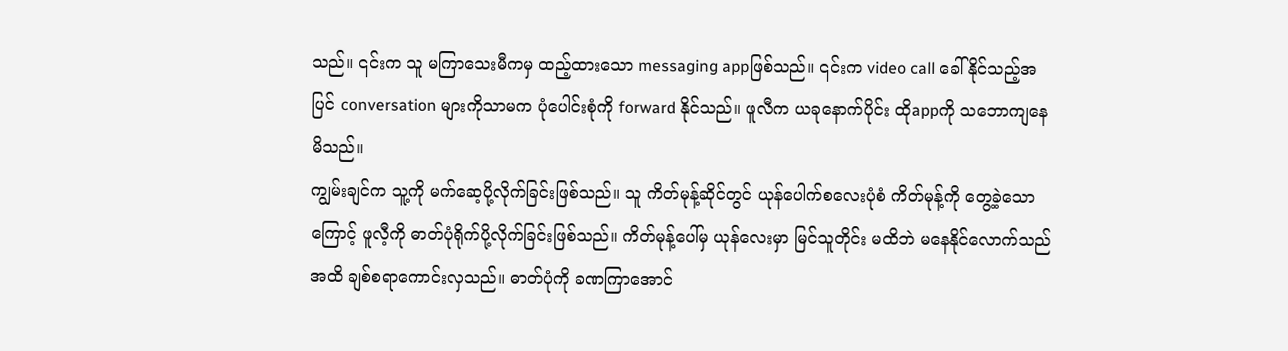သည်။ ၎င်းက သူ မကြာသေးမီကမှ ထည့်ထားသော messaging appဖြစ်သည်။ ၎င်းက video call ခေါ်နိုင်သည့်အပြင် conversation များကိုသာမက ပုံပေါင်းစုံကို forward နိုင်သည်။ ဖူလီက ယခုနောက်ပိုင်း ထိုappကို သဘောကျနေမိသည်။
ကျွမ်းချင်က သူ့ကို မက်ဆေ့ပို့လိုက်ခြင်းဖြစ်သည်။ သူ ကိတ်မုန့်ဆိုင်တွင် ယုန်ပေါက်စလေးပုံစံ ကိတ်မုန့်ကို တွေ့ခဲ့သောကြောင့် ဖူလီ့ကို ဓာတ်ပုံရိုက်ပို့လိုက်ခြင်းဖြစ်သည်။ ကိတ်မုန့်ပေါ်မှ ယုန်လေးမှာ မြင်သူတိုင်း မထိဘဲ မနေနိုင်လောက်သည်အထိ ချစ်စရာကောင်းလှသည်။ ဓာတ်ပုံကို ခဏကြာအောင်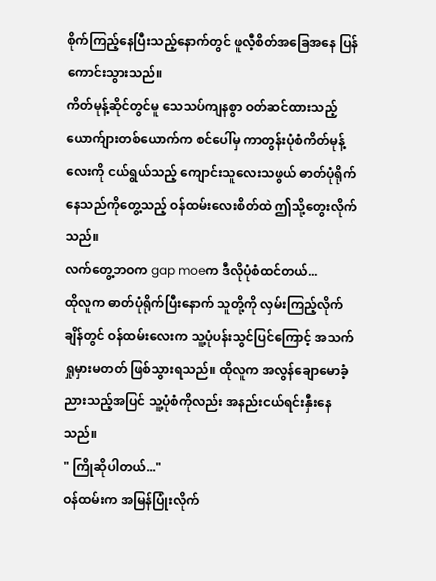စိုက်ကြည့်နေပြီးသည့်နောက်တွင် ဖူလီ့စိတ်အခြေအနေ ပြန်ကောင်းသွားသည်။
ကိတ်မုန့်ဆိုင်တွင်မူ သေသပ်ကျနစွာ ဝတ်ဆင်ထားသည့် ယောက်ျားတစ်ယောက်က စင်ပေါ်မှ ကာတွန်းပုံစံကိတ်မုန့်လေးကို ငယ်ရွယ်သည့် ကျောင်းသူလေးသဖွယ် ဓာတ်ပုံရိုက်နေသည်ကိုတွေ့သည့် ဝန်ထမ်းလေးစိတ်ထဲ ဤသို့တွေးလိုက်သည်။
လက်တွေ့ဘဝက gap moeက ဒီလိုပုံစံထင်တယ်...
ထိုလူက ဓာတ်ပုံရိုက်ပြီးနောက် သူတို့ကို လှမ်းကြည့်လိုက်ချိန်တွင် ဝန်ထမ်းလေးက သူ့ပုံပန်းသွင်ပြင်ကြောင့် အသက်ရှုမှားမတတ် ဖြစ်သွားရသည်။ ထိုလူက အလွန်ချောမောခံ့ညားသည့်အပြင် သူ့ပုံစံကိုလည်း အနည်းငယ်ရင်းနှီးနေသည်။
" ကြိုဆိုပါတယ်..."
ဝန်ထမ်းက အမြန်ပြုံးလိုက်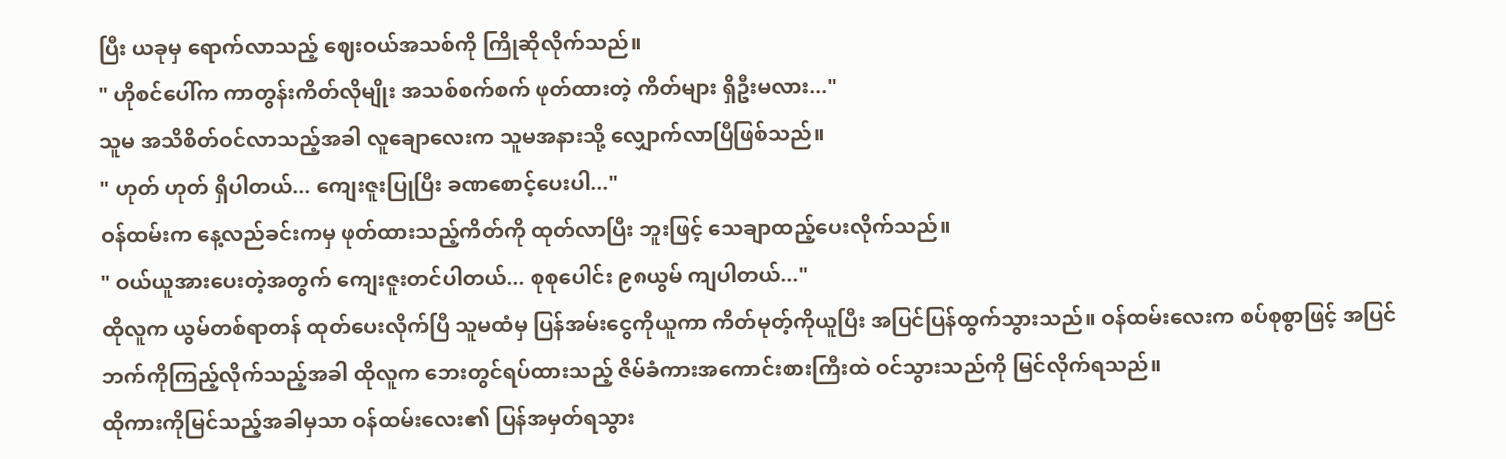ပြီး ယခုမှ ရောက်လာသည့် ဈေးဝယ်အသစ်ကို ကြိုဆိုလိုက်သည်။
" ဟိုစင်ပေါ်က ကာတွန်းကိတ်လိုမျိုး အသစ်စက်စက် ဖုတ်ထားတဲ့ ကိတ်များ ရှိဦးမလား..."
သူမ အသိစိတ်ဝင်လာသည့်အခါ လူချောလေးက သူမအနားသို့ လျှောက်လာပြီဖြစ်သည်။
" ဟုတ် ဟုတ် ရှိပါတယ်... ကျေးဇူးပြုပြီး ခဏစောင့်ပေးပါ..."
ဝန်ထမ်းက နေ့လည်ခင်းကမှ ဖုတ်ထားသည့်ကိတ်ကို ထုတ်လာပြီး ဘူးဖြင့် သေချာထည့်ပေးလိုက်သည်။
" ဝယ်ယူအားပေးတဲ့အတွက် ကျေးဇူးတင်ပါတယ်... စုစုပေါင်း ၉၈ယွမ် ကျပါတယ်..."
ထိုလူက ယွမ်တစ်ရာတန် ထုတ်ပေးလိုက်ပြီ သူမထံမှ ပြန်အမ်းငွေကိုယူကာ ကိတ်မုတ့်ကိုယူပြီး အပြင်ပြန်ထွက်သွားသည်။ ဝန်ထမ်းလေးက စပ်စုစွာဖြင့် အပြင်ဘက်ကိုကြည့်လိုက်သည့်အခါ ထိုလူက ဘေးတွင်ရပ်ထားသည့် ဇိမ်ခံကားအကောင်းစားကြီးထဲ ဝင်သွားသည်ကို မြင်လိုက်ရသည်။
ထိုကားကိုမြင်သည့်အခါမှသာ ဝန်ထမ်းလေး၏ ပြန်အမှတ်ရသွား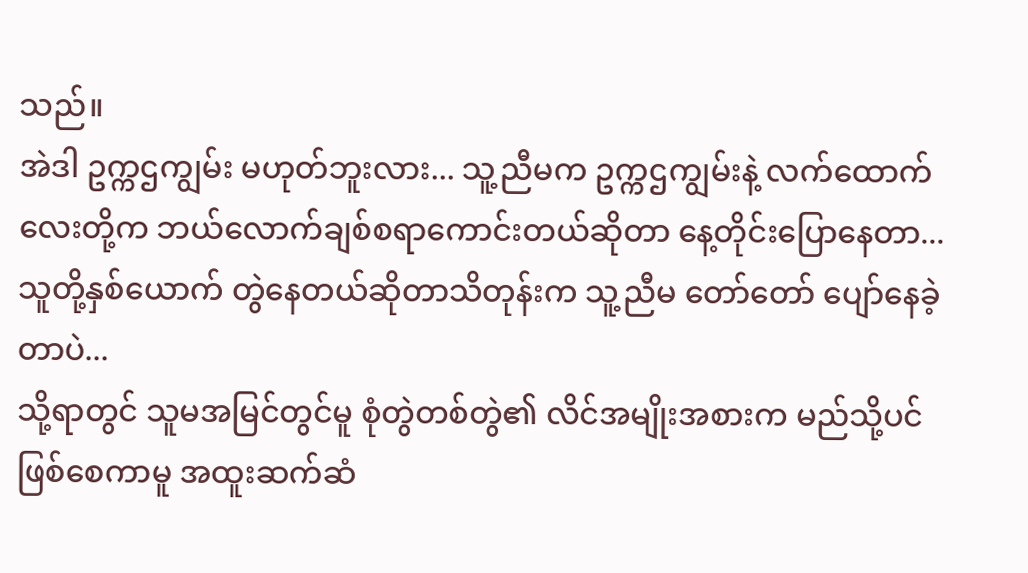သည်။
အဲဒါ ဥက္ကဌကျွမ်း မဟုတ်ဘူးလား... သူ့ညီမက ဥက္ကဌကျွမ်းနဲ့ လက်ထောက်လေးတို့က ဘယ်လောက်ချစ်စရာကောင်းတယ်ဆိုတာ နေ့တိုင်းပြောနေတာ... သူတို့နှစ်ယောက် တွဲနေတယ်ဆိုတာသိတုန်းက သူ့ညီမ တော်တော် ပျော်နေခဲ့တာပဲ...
သို့ရာတွင် သူမအမြင်တွင်မူ စုံတွဲတစ်တွဲ၏ လိင်အမျိုးအစားက မည်သို့ပင်ဖြစ်စေကာမူ အထူးဆက်ဆံ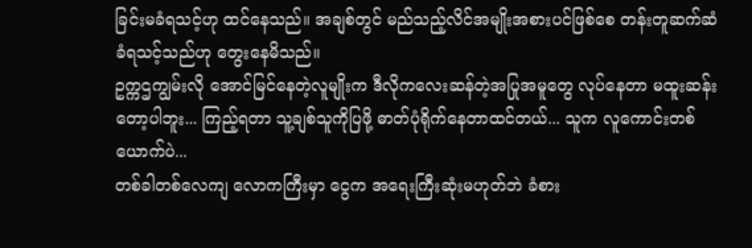ခြင်းမခံရသင့်ဟု ထင်နေသည်။ အချစ်တွင် မည်သည့်လိင်အမျိုးအစားပင်ဖြစ်စေ တန်းတူဆက်ဆံခံရသင့်သည်ဟု တွေးနေမိသည်။
ဥက္ကဌကျွမ်းလို အောင်မြင်နေတဲ့လူမျိုးက ဒီလိုကလေးဆန်တဲ့အပြုအမူတွေ လုပ်နေတာ မထူးဆန်းတော့ပါဘူး... ကြည့်ရတာ သူ့ချစ်သူကိုပြဖို့ ဓာတ်ပုံရိုက်နေတာထင်တယ်... သူက လူကောင်းတစ်ယောက်ပဲ...
တစ်ခါတစ်လေကျ လောကကြီးမှာ ငွေက အရေးကြီးဆုံးမဟုတ်ဘဲ ခံစား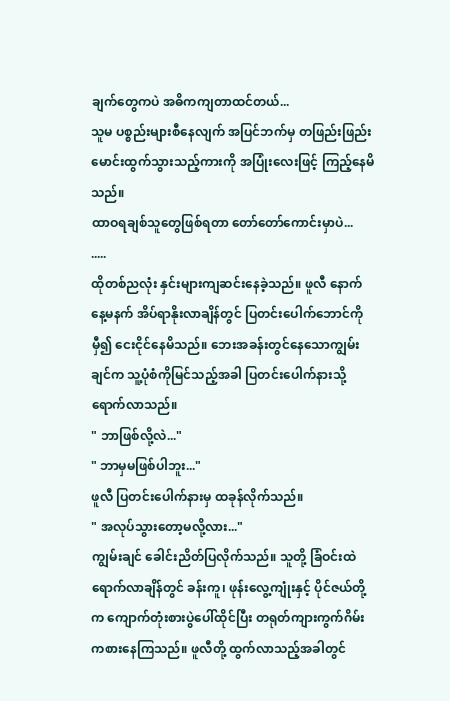ချက်တွေကပဲ အဓိကကျတာထင်တယ်...
သူမ ပစ္စည်းများစီနေလျက် အပြင်ဘက်မှ တဖြည်းဖြည်းမောင်းထွက်သွားသည့်ကားကို အပြုံးလေးဖြင့် ကြည့်နေမိသည်။
ထာဝရချစ်သူတွေဖြစ်ရတာ တော်တော်ကောင်းမှာပဲ...
.....
ထိုတစ်ညလုံး နှင်းများကျဆင်းနေခဲ့သည်။ ဖူလီ နောက်နေ့မနက် အိပ်ရာနိုးလာချိန်တွင် ပြတင်းပေါက်ဘောင်ကိုမှီ၍ ငေးငိုင်နေမိသည်။ ဘေးအခန်းတွင်နေသောကျွမ်းချင်က သူ့ပုံစံကိုမြင်သည့်အခါ ပြတင်းပေါက်နားသို့ ရောက်လာသည်။
" ဘာဖြစ်လို့လဲ..."
" ဘာမှမဖြစ်ပါဘူး..."
ဖူလီ ပြတင်းပေါက်နားမှ ထခုန်လိုက်သည်။
" အလုပ်သွားတော့မလို့လား..."
ကျွမ်းချင် ခေါင်းညိတ်ပြလိုက်သည်။ သူတို့ ခြံဝင်းထဲရောက်လာချိန်တွင် ခန်းကူ၊ ဖုန်းလွေ့ကျုံးနှင့် ပိုင်ဇယ်တို့က ကျောက်တုံးစားပွဲပေါ်ထိုင်ပြီး တရုတ်ကျားကွက်ဂိမ်း ကစားနေကြသည်။ ဖူလီတို့ ထွက်လာသည့်အခါတွင်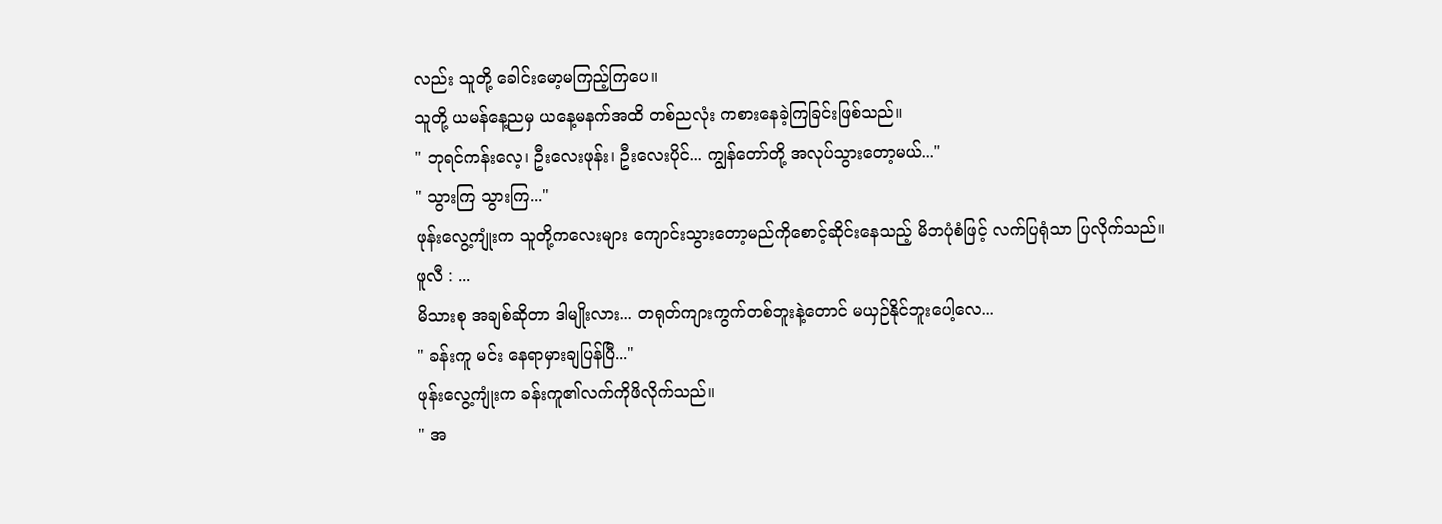လည်း သူတို့ ခေါင်းမော့မကြည့်ကြပေ။
သူတို့ ယမန်နေ့ညမှ ယနေ့မနက်အထိ တစ်ညလုံး ကစားနေခဲ့ကြခြင်းဖြစ်သည်။
" ဘုရင်ကန်းလေ့၊ ဦးလေးဖုန်း၊ ဦးလေးပိုင်... ကျွန်တော်တို့ အလုပ်သွားတော့မယ်..."
" သွားကြ သွားကြ..."
ဖုန်းလွေ့ကျုံးက သူတို့ကလေးများ ကျောင်းသွားတော့မည်ကိုစောင့်ဆိုင်းနေသည့် မိဘပုံစံဖြင့် လက်ပြရုံသာ ပြလိုက်သည်။
ဖူလီ : ...
မိသားစု အချစ်ဆိုတာ ဒါမျိုးလား... တရုတ်ကျားကွက်တစ်ဘူးနဲ့တောင် မယှဉ်နိုင်ဘူးပေါ့လေ...
" ခန်းကူ မင်း နေရာမှားချပြန်ပြီ..."
ဖုန်းလွေ့ကျုံးက ခန်းကူ၏လက်ကိုဖိလိုက်သည်။
" အ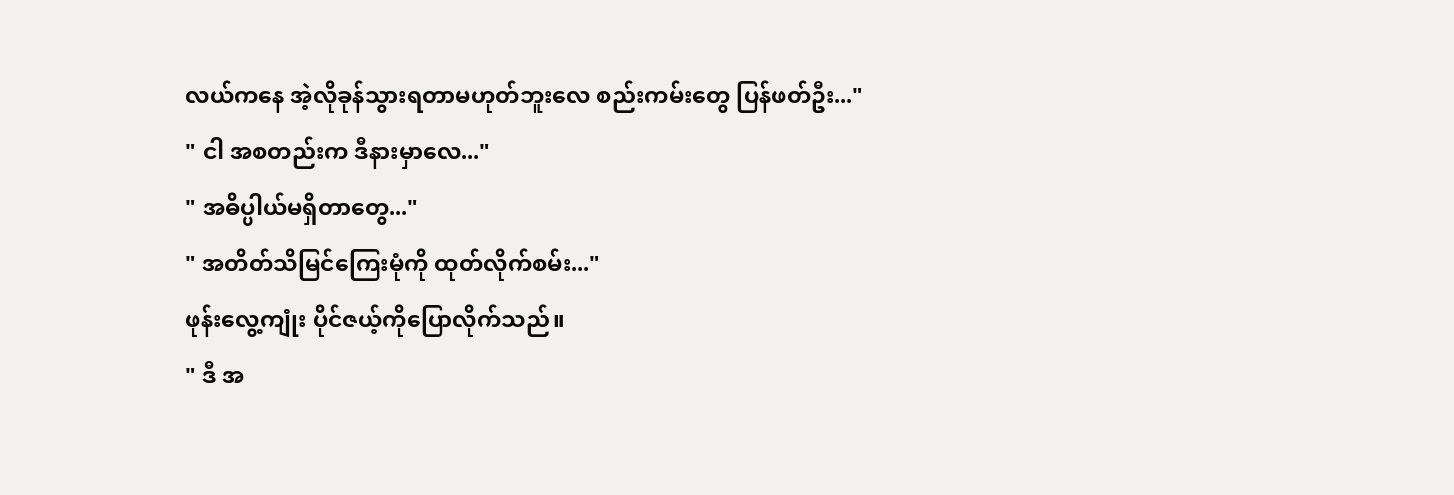လယ်ကနေ အဲ့လိုခုန်သွားရတာမဟုတ်ဘူးလေ စည်းကမ်းတွေ ပြန်ဖတ်ဦး..."
" ငါ အစတည်းက ဒီနားမှာလေ..."
" အဓိပ္ပါယ်မရှိတာတွေ..."
" အတိတ်သိမြင်ကြေးမုံကို ထုတ်လိုက်စမ်း..."
ဖုန်းလွေ့ကျုံး ပိုင်ဇယ့်ကိုပြောလိုက်သည်။
" ဒီ အ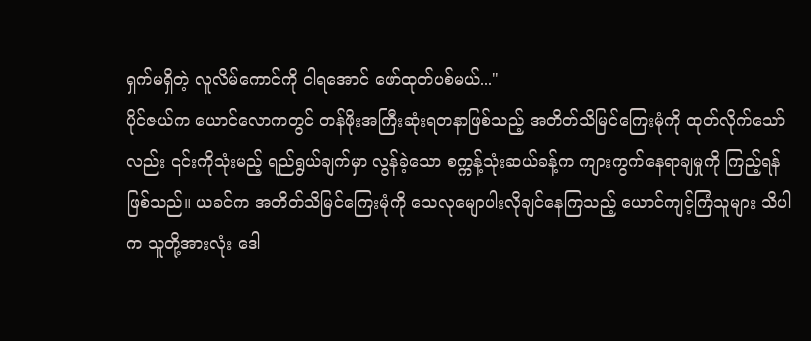ရှက်မရှိတဲ့ လူလိမ်ကောင်ကို ငါရအောင် ဖော်ထုတ်ပစ်မယ်..."
ပိုင်ဇယ်က ယောင်လောကတွင် တန်ဖိုးအကြီးဆုံးရတနာဖြစ်သည့် အတိတ်သိမြင်ကြေးမုံကို ထုတ်လိုက်သော်လည်း ၎င်းကိုသုံးမည့် ရည်ရွယ်ချက်မှာ လွန်ခဲ့သော စက္ကန့်သုံးဆယ်ခန့်က ကျားကွက်နေရာချမှုကို ကြည့်ရန်ဖြစ်သည်။ ယခင်က အတိတ်သိမြင်ကြေးမုံကို သေလုမျောပါးလိုချင်နေကြသည့် ယောင်ကျင့်ကြံသူများ သိပါက သူတို့အားလုံး ဒေါ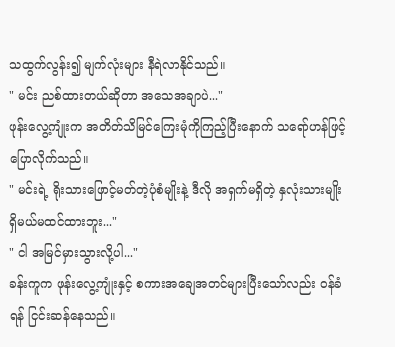သထွက်လွန်း၍ မျက်လုံးများ နီရဲလာနိုင်သည်။
" မင်း ညစ်ထားတယ်ဆိုတာ အသေအချာပဲ..."
ဖုန်းလွေ့ကျုံးက အတိတ်သိမြင်ကြေးမုံကိုကြည့်ပြီးနောက် သရော်ဟန်ဖြင့် ပြောလိုက်သည်။
" မင်းရဲ့ ရိုးသားဖြောင့်မတ်တဲ့ပုံစံမျိုးနဲ့ ဒီလို အရှက်မရှိတဲ့ နှလုံးသားမျိုး ရှိမယ်မထင်ထားဘူး..."
" ငါ အမြင်မှားသွားလို့ပါ..."
ခန်းကူက ဖုန်းလွေ့ကျုံးနှင့် စကားအချေအတင်များပြီးသော်လည်း ဝန်ခံရန် ငြင်းဆန်နေသည်။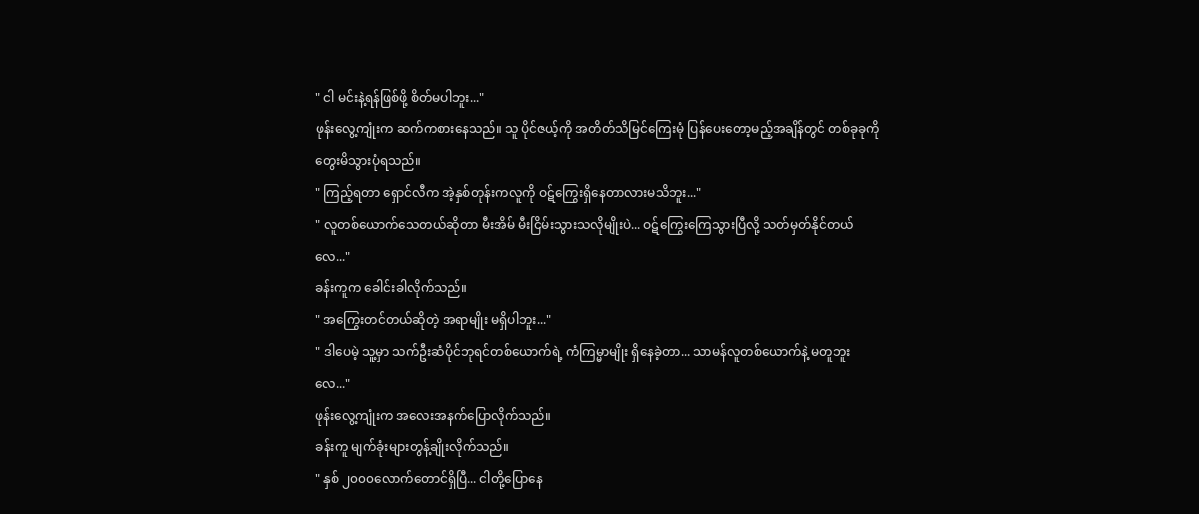" ငါ မင်းနဲ့ရန်ဖြစ်ဖို့ စိတ်မပါဘူး..."
ဖုန်းလွေ့ကျုံးက ဆက်ကစားနေသည်။ သူ ပိုင်ဇယ့်ကို အတိတ်သိမြင်ကြေးမုံ ပြန်ပေးတော့မည့်အချိန်တွင် တစ်ခုခုကို တွေးမိသွားပုံရသည်။
" ကြည့်ရတာ ရှောင်လီက အဲ့နှစ်တုန်းကလူကို ဝဋ်ကြွေးရှိနေတာလားမသိဘူး..."
" လူတစ်ယောက်သေတယ်ဆိုတာ မီးအိမ် မီးငြိမ်းသွားသလိုမျိုးပဲ... ဝဋ်ကြွေးကြေသွားပြီလို့ သတ်မှတ်နိုင်တယ်လေ..."
ခန်းကူက ခေါင်းခါလိုက်သည်။
" အကြွေးတင်တယ်ဆိုတဲ့ အရာမျိုး မရှိပါဘူး..."
" ဒါပေမဲ့ သူ့မှာ သက်ဦးဆံပိုင်ဘုရင်တစ်ယောက်ရဲ့ ကံကြမ္မာမျိုး ရှိနေခဲ့တာ... သာမန်လူတစ်ယောက်နဲ့ မတူဘူးလေ..."
ဖုန်းလွေ့ကျုံးက အလေးအနက်ပြောလိုက်သည်။
ခန်းကူ မျက်ခုံးများတွန့်ချိုးလိုက်သည်။
" နှစ် ၂၀၀၀လောက်တောင်ရှိပြီ... ငါတို့ပြောနေ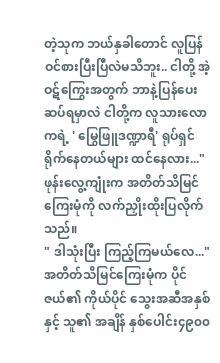တဲ့သုက ဘယ်နှခါတောင် လူပြန်ဝင်စားပြီးပြီလဲမသိဘူး.. ငါတို့ အဲ့ဝဋ်ကြွေးအတွက် ဘာနဲ့ပြန်ပေးဆပ်ရမှာလဲ ငါတို့က လူသားလောကရဲ့ ' မြွေဖြူဒဏ္ဍာရီ' ရုပ်ရှင်ရိုက်နေတယ်များ ထင်နေလား..."
ဖုန်းလွေ့ကျုံးက အတိတ်သိမြင်ကြေးမုံကို လက်ညှိုးထိုးပြလိုက်သည်။
" ဒါသုံးပြီး ကြည့်ကြမယ်လေ..."
အတိတ်သိမြင်ကြေးမုံက ပိုင်ဇယ်၏ ကိုယ်ပိုင် သွေးအဆီအနှစ်နှင့် သူ၏ အချိန် နှစ်ပေါင်း၄၉၀၀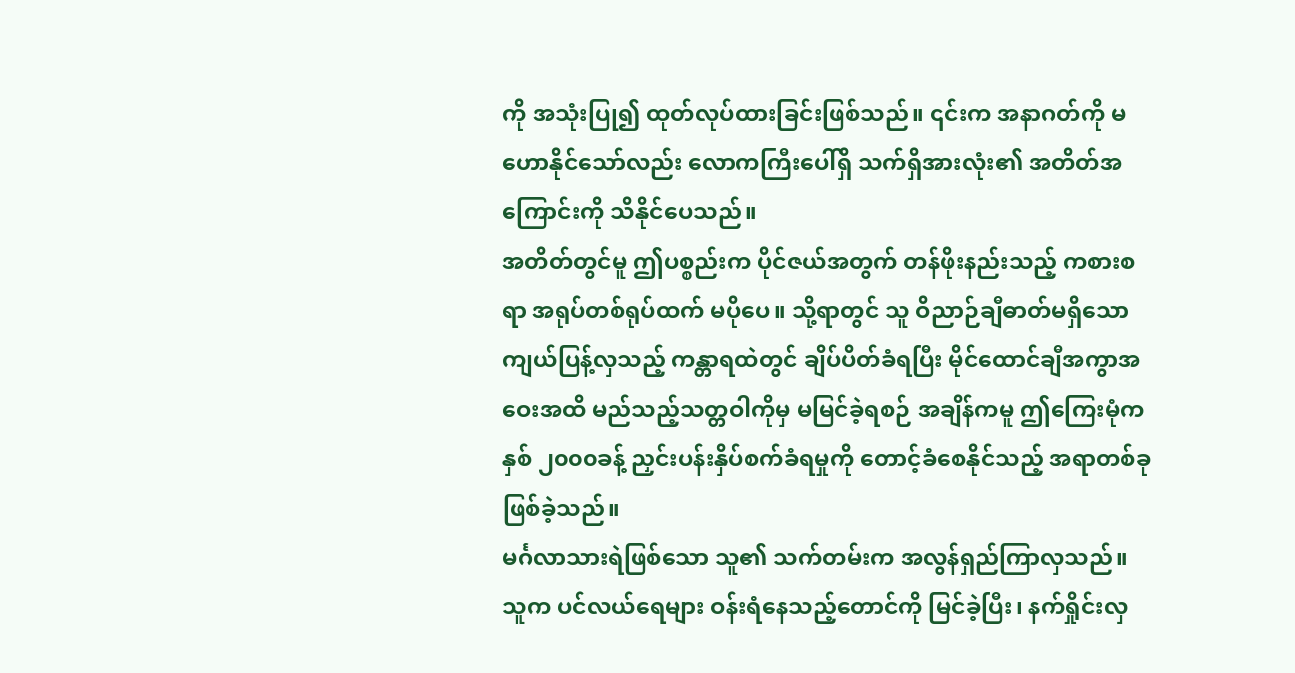ကို အသုံးပြု၍ ထုတ်လုပ်ထားခြင်းဖြစ်သည်။ ၎င်းက အနာဂတ်ကို မဟောနိုင်သော်လည်း လောကကြီးပေါ်ရှိ သက်ရှိအားလုံး၏ အတိတ်အကြောင်းကို သိနိုင်ပေသည်။
အတိတ်တွင်မူ ဤပစ္စည်းက ပိုင်ဇယ်အတွက် တန်ဖိုးနည်းသည့် ကစားစရာ အရုပ်တစ်ရုပ်ထက် မပိုပေ။ သို့ရာတွင် သူ ဝိညာဉ်ချီဓာတ်မရှိသော ကျယ်ပြန့်လှသည့် ကန္တာရထဲတွင် ချိပ်ပိတ်ခံရပြီး မိုင်ထောင်ချီအကွာအဝေးအထိ မည်သည့်သတ္တဝါကိုမှ မမြင်ခဲ့ရစဉ် အချိန်ကမူ ဤကြေးမုံက နှစ် ၂၀၀၀ခန့် ညှင်းပန်းနှိပ်စက်ခံရမှုကို တောင့်ခံစေနိုင်သည့် အရာတစ်ခု ဖြစ်ခဲ့သည်။
မင်္ဂလာသားရဲဖြစ်သော သူ၏ သက်တမ်းက အလွန်ရှည်ကြာလှသည်။ သူက ပင်လယ်ရေများ ဝန်းရံနေသည့်တောင်ကို မြင်ခဲ့ပြီး၊ နက်ရှိုင်းလှ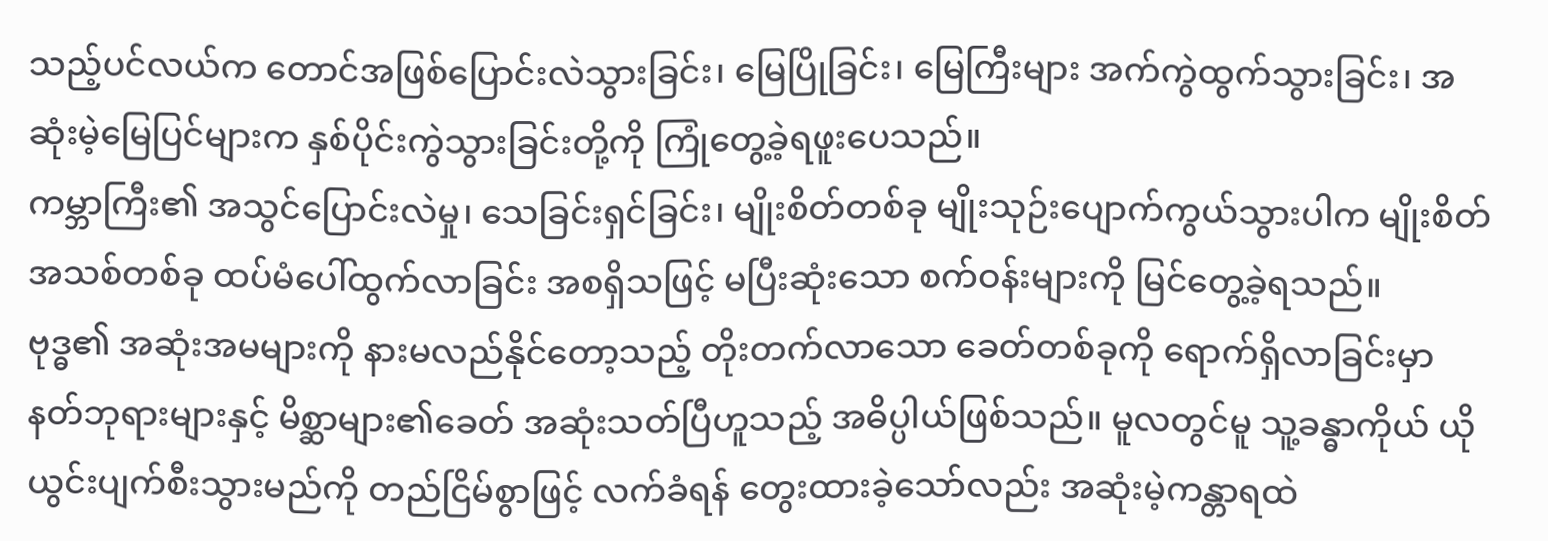သည့်ပင်လယ်က တောင်အဖြစ်ပြောင်းလဲသွားခြင်း၊ မြေပြိုခြင်း၊ မြေကြီးများ အက်ကွဲထွက်သွားခြင်း၊ အဆုံးမဲ့မြေပြင်များက နှစ်ပိုင်းကွဲသွားခြင်းတို့ကို ကြုံတွေ့ခဲ့ရဖူးပေသည်။
ကမ္ဘာကြီး၏ အသွင်ပြောင်းလဲမှု၊ သေခြင်းရှင်ခြင်း၊ မျိုးစိတ်တစ်ခု မျိုးသုဉ်းပျောက်ကွယ်သွားပါက မျိုးစိတ်အသစ်တစ်ခု ထပ်မံပေါ်ထွက်လာခြင်း အစရှိသဖြင့် မပြီးဆုံးသော စက်ဝန်းများကို မြင်တွေ့ခဲ့ရသည်။
ဗုဒ္ဓ၏ အဆုံးအမများကို နားမလည်နိုင်တော့သည့် တိုးတက်လာသော ခေတ်တစ်ခုကို ရောက်ရှိလာခြင်းမှာ နတ်ဘုရားများနှင့် မိစ္ဆာများ၏ခေတ် အဆုံးသတ်ပြီဟူသည့် အဓိပ္ပါယ်ဖြစ်သည်။ မူလတွင်မူ သူ့ခန္ဓာကိုယ် ယိုယွင်းပျက်စီးသွားမည်ကို တည်ငြိမ်စွာဖြင့် လက်ခံရန် တွေးထားခဲ့သော်လည်း အဆုံးမဲ့ကန္တာရထဲ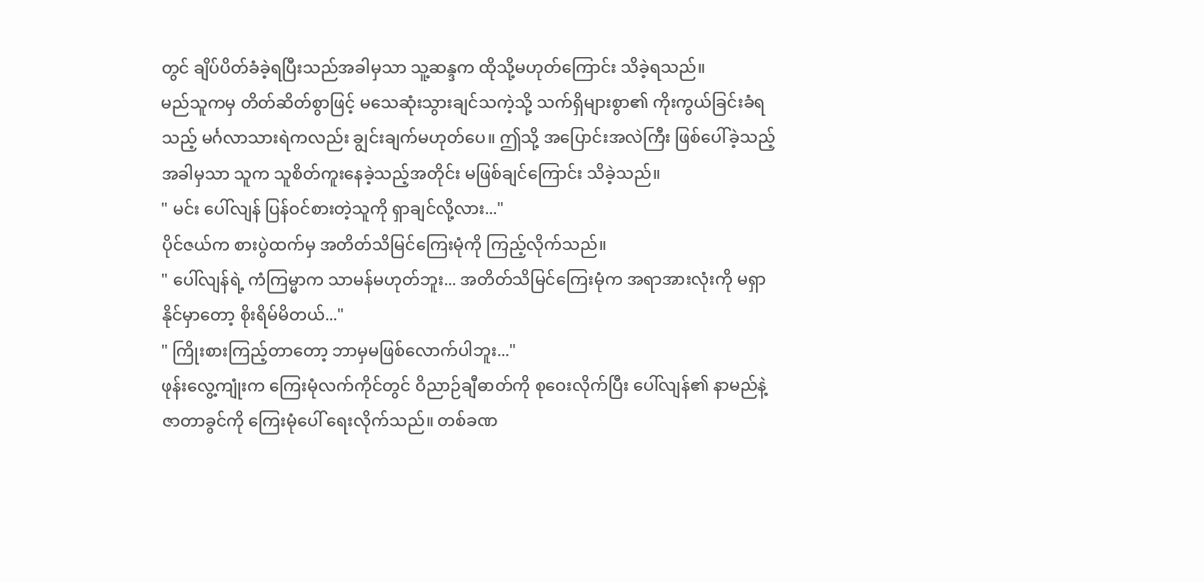တွင် ချိပ်ပိတ်ခံခဲ့ရပြီးသည်အခါမှသာ သူ့ဆန္ဒက ထိုသို့မဟုတ်ကြောင်း သိခဲ့ရသည်။
မည်သူကမှ တိတ်ဆိတ်စွာဖြင့် မသေဆုံးသွားချင်သကဲ့သို့ သက်ရှိများစွာ၏ ကိုးကွယ်ခြင်းခံရသည့် မင်္ဂလာသားရဲကလည်း ချွင်းချက်မဟုတ်ပေ။ ဤသို့ အပြောင်းအလဲကြီး ဖြစ်ပေါ်ခဲ့သည့်အခါမှသာ သူက သူစိတ်ကူးနေခဲ့သည့်အတိုင်း မဖြစ်ချင်ကြောင်း သိခဲ့သည်။
" မင်း ပေါ်လျန် ပြန်ဝင်စားတဲ့သူကို ရှာချင်လို့လား..."
ပိုင်ဇယ်က စားပွဲထက်မှ အတိတ်သိမြင်ကြေးမုံကို ကြည့်လိုက်သည်။
" ပေါ်လျန်ရဲ့ ကံကြမ္မာက သာမန်မဟုတ်ဘူး... အတိတ်သိမြင်ကြေးမုံက အရာအားလုံးကို မရှာနိုင်မှာတော့ စိုးရိမ်မိတယ်..."
" ကြိုးစားကြည့်တာတော့ ဘာမှမဖြစ်လောက်ပါဘူး..."
ဖုန်းလွေ့ကျုံးက ကြေးမုံလက်ကိုင်တွင် ဝိညာဉ်ချီဓာတ်ကို စုဝေးလိုက်ပြီး ပေါ်လျန်၏ နာမည်နဲ့ ဇာတာခွင်ကို ကြေးမုံပေါ် ရေးလိုက်သည်။ တစ်ခဏ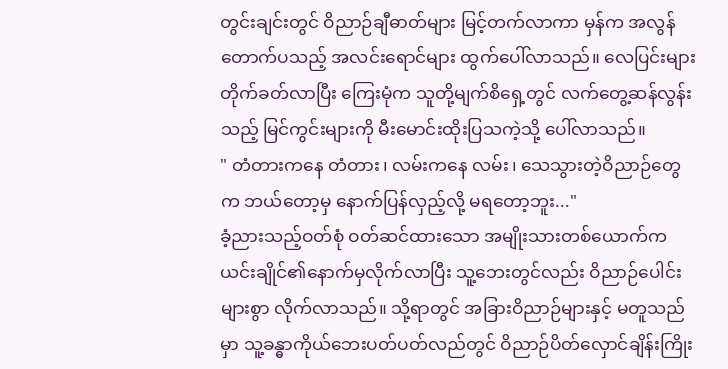တွင်းချင်းတွင် ဝိညာဉ်ချီဓာတ်များ မြင့်တက်လာကာ မှန်က အလွန်တောက်ပသည့် အလင်းရောင်များ ထွက်ပေါ်လာသည်။ လေပြင်းများ တိုက်ခတ်လာပြီး ကြေးမုံက သူတို့မျက်စိရှေ့တွင် လက်တွေ့ဆန်လွန်းသည့် မြင်ကွင်းများကို မီးမောင်းထိုးပြသကဲ့သို့ ပေါ်လာသည်။
" တံတားကနေ တံတား၊ လမ်းကနေ လမ်း၊ သေသွားတဲ့ဝိညာဉ်တွေက ဘယ်တော့မှ နောက်ပြန်လှည့်လို့ မရတော့ဘူး..."
ခံ့ညားသည့်ဝတ်စုံ ဝတ်ဆင်ထားသော အမျိုးသားတစ်ယောက်က ယင်းချိုင်၏နောက်မှလိုက်လာပြီး သူ့ဘေးတွင်လည်း ဝိညာဉ်ပေါင်းများစွာ လိုက်လာသည်။ သို့ရာတွင် အခြားဝိညာဉ်များနှင့် မတူသည်မှာ သူ့ခန္ဓာကိုယ်ဘေးပတ်ပတ်လည်တွင် ဝိညာဉ်ပိတ်လှောင်ချိန်းကြိုး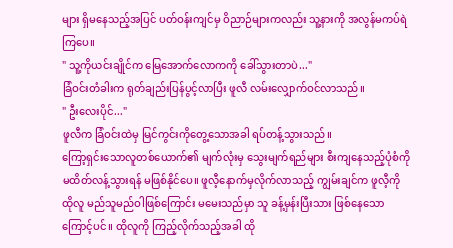များ ရှိမနေသည့်အပြင် ပတ်ဝန်းကျင်မှ ဝိညာဉ်များကလည်း သူ့နားကို အလွန်မကပ်ရဲကြပေ။
" သူ့ကိုယင်းချိုင်က မြေအောက်လောကကို ခေါ်သွားတာပဲ..."
ခြံဝင်းတံခါးက ရုတ်ချည်းပြန်ပွင့်လာပြီး ဖူလီ လမ်းလျှောက်ဝင်လာသည်။
" ဦးလေးပိုင်..."
ဖူလီက ခြံဝင်းထဲမှ မြင်ကွင်းကိုတွေ့သောအခါ ရပ်တန့်သွားသည်။
ကြော့ရှင်းသောလူတစ်ယောက်၏ မျက်လုံးမှ သွေးမျက်ရည်များ စီးကျနေသည့်ပုံစံကို မထိတ်လန့်သွားရန် မဖြစ်နိုင်ပေ။ ဖူလီ့နောက်မှလိုက်လာသည့် ကျွမ်းချင်က ဖူလီ့ကို ထိုလူ မည်သူမည်ဝါဖြစ်ကြောင်း မမေးသည်မှာ သူ ခန့်မှန်းပြီးသား ဖြစ်နေသောကြောင့်ပင်။ ထိုလူကို ကြည့်လိုက်သည့်အခါ ထို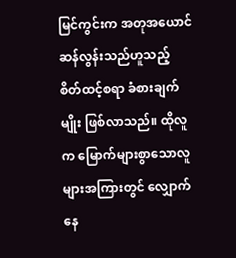မြင်ကွင်းက အတုအယောင်ဆန်လွန်းသည်ဟူသည့် စိတ်ထင့်စရာ ခံစားချက်မျိုး ဖြစ်လာသည်။ ထိုလူက မြောက်များစွာသောလူများအကြားတွင် လျှောက်နေ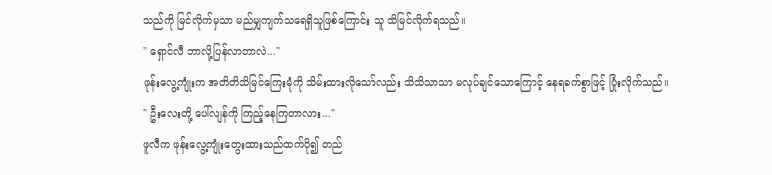သည်ကို မြင်လိုက်မှသာ မည်မျှကျက်သရေရှိသူဖြစ်ကြောင်း သူ သိမြင်လိုက်ရသည်။
" ရှောင်လီ ဘာလို့ပြန်လာတာလဲ..."
ဖုန်းလွေ့ကျုံးက အတိတိသိမြင်ကြေးမုံကို သိမ်းထားလိုသော်လည်း သိသိသာသာ မလုပ်ချင်သောကြောင့် နေရခက်စွာဖြင့် ပြုံးလိုက်သည်။
" ဦးလေးတို့ ပေါ်လျန်ကို ကြည့်နေကြတာလား..."
ဖူလီက ဖုန်းလွေ့ကျုံးတွေးထားသည်ထက်ပို၍ တည်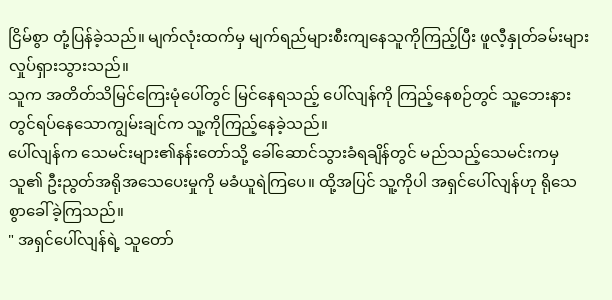ငြိမ်စွာ တုံ့ပြန်ခဲ့သည်။ မျက်လုံးထက်မှ မျက်ရည်များစီးကျနေသူကိုကြည့်ပြီး ဖူလီ့နှုတ်ခမ်းများ လှုပ်ရှားသွားသည်။
သူက အတိတ်သိမြင်ကြေးမုံပေါ်တွင် မြင်နေရသည့် ပေါ်လျန်ကို ကြည့်နေစဉ်တွင် သူ့ဘေးနားတွင်ရပ်နေသောကျွမ်းချင်က သူ့ကိုကြည့်နေခဲ့သည်။
ပေါ်လျန်က သေမင်းများ၏နန်းတော်သို့ ခေါ်ဆောင်သွားခံရချိန်တွင် မည်သည့်သေမင်းကမှ သူ၏ ဦးညွတ်အရိုအသေပေးမှုကို မခံယူရဲကြပေ။ ထို့အပြင် သူ့ကိုပါ အရှင်ပေါ်လျန်ဟု ရိုသေစွာခေါ်ခဲ့ကြသည်။
" အရှင်ပေါ်လျန်ရဲ့ သူတော်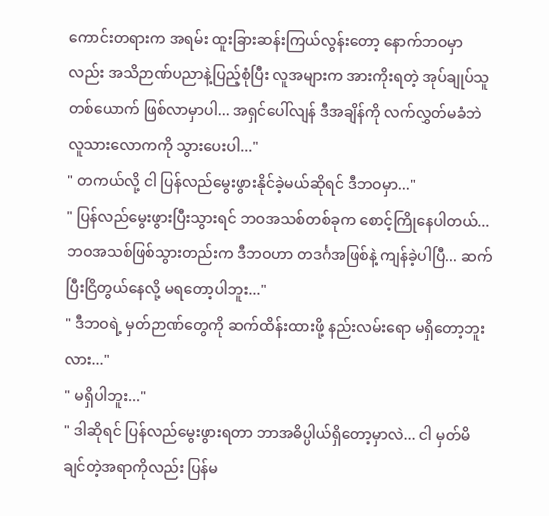ကောင်းတရားက အရမ်း ထူးခြားဆန်းကြယ်လွန်းတော့ နောက်ဘဝမှာလည်း အသိဉာဏ်ပညာနဲ့ပြည့်စုံပြီး လူအများက အားကိုးရတဲ့ အုပ်ချုပ်သူတစ်ယောက် ဖြစ်လာမှာပါ... အရှင်ပေါ်လျန် ဒီအချိန်ကို လက်လွှတ်မခံဘဲ လူသားလောကကို သွားပေးပါ..."
" တကယ်လို့ ငါ ပြန်လည်မွေးဖွားနိုင်ခဲ့မယ်ဆိုရင် ဒီဘဝမှာ..."
" ပြန်လည်မွေးဖွားပြီးသွားရင် ဘဝအသစ်တစ်ခုက စောင့်ကြိုနေပါတယ်... ဘဝအသစ်ဖြစ်သွားတည်းက ဒီဘဝဟာ တဒင်္ဂအဖြစ်နဲ့ ကျန်ခဲ့ပါပြီ... ဆက်ပြီးငြိတွယ်နေလို့ မရတော့ပါဘူး..."
" ဒီဘဝရဲ့ မှတ်ဉာဏ်တွေကို ဆက်ထိန်းထားဖို့ နည်းလမ်းရော မရှိတော့ဘူးလား..."
" မရှိပါဘူး..."
" ဒါဆိုရင် ပြန်လည်မွေးဖွားရတာ ဘာအဓိပ္ပါယ်ရှိတော့မှာလဲ... ငါ မှတ်မိချင်တဲ့အရာကိုလည်း ပြန်မ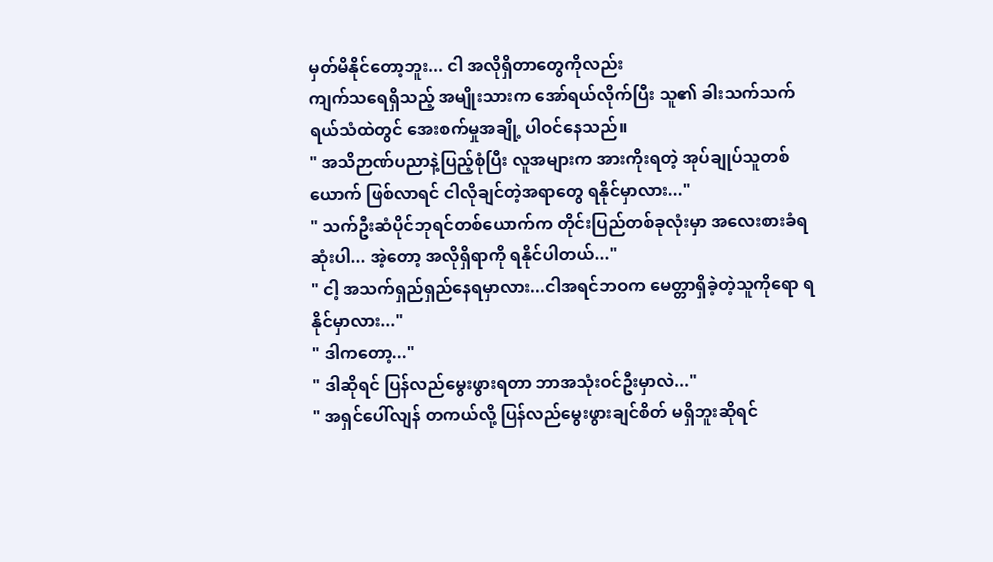မှတ်မိနိုင်တော့ဘူး... ငါ အလိုရှိတာတွေကိုလည်း
ကျက်သရေရှိသည့် အမျိုးသားက အော်ရယ်လိုက်ပြီး သူ၏ ခါးသက်သက်ရယ်သံထဲတွင် အေးစက်မှုအချို့ ပါဝင်နေသည်။
" အသိဉာဏ်ပညာနဲ့ပြည့်စုံပြီး လူအများက အားကိုးရတဲ့ အုပ်ချုပ်သူတစ်ယောက် ဖြစ်လာရင် ငါလိုချင်တဲ့အရာတွေ ရနိုင်မှာလား..."
" သက်ဦးဆံပိုင်ဘုရင်တစ်ယောက်က တိုင်းပြည်တစ်ခုလုံးမှာ အလေးစားခံရဆုံးပါ... အဲ့တော့ အလိုရှိရာကို ရနိုင်ပါတယ်..."
" ငါ့ အသက်ရှည်ရှည်နေရမှာလား...ငါအရင်ဘဝက မေတ္တာရှိခဲ့တဲ့သူကိုရော ရနိုင်မှာလား..."
" ဒါကတော့..."
" ဒါဆိုရင် ပြန်လည်မွေးဖွားရတာ ဘာအသုံးဝင်ဦးမှာလဲ..."
" အရှင်ပေါ်လျန် တကယ်လို့ ပြန်လည်မွေးဖွားချင်စိတ် မရှိဘူးဆိုရင်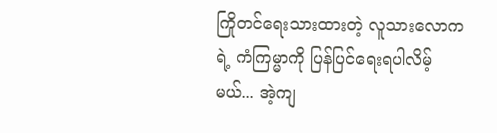ကြိုတင်ရေးသားထားတဲ့ လူသားလောကရဲ့ ကံကြမ္မာကို ပြန်ပြင်ရေးရပါလိမ့်မယ်... အဲ့ကျ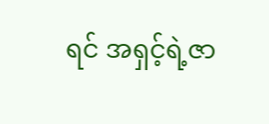ရင် အရှင့်ရဲ့ဇာ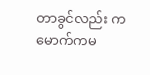တာခွင်လည်း ကမောက်ကမ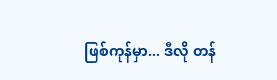ဖြစ်ကုန်မှာ... ဒီလို တန်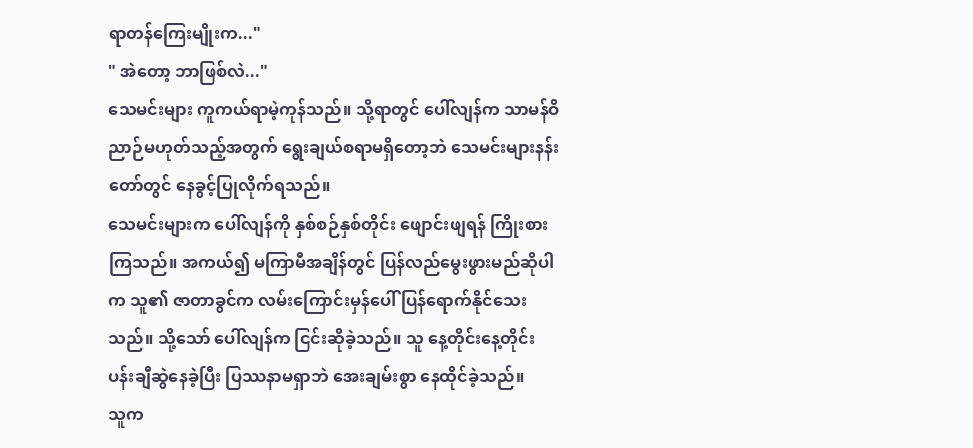ရာတန်ကြေးမျိုးက..."
" အဲတော့ ဘာဖြစ်လဲ..."
သေမင်းများ ကူကယ်ရာမဲ့ကုန်သည်။ သို့ရာတွင် ပေါ်လျန်က သာမန်ဝိညာဉ်မဟုတ်သည့်အတွက် ရွေးချယ်စရာမရှိတော့ဘဲ သေမင်းများနန်းတော်တွင် နေခွင့်ပြုလိုက်ရသည်။
သေမင်းများက ပေါ်လျန်ကို နှစ်စဉ်နှစ်တိုင်း ဖျောင်းဖျရန် ကြိုးစားကြသည်။ အကယ်၍ မကြာမီအချိန်တွင် ပြန်လည်မွေးဖွားမည်ဆိုပါက သူ၏ ဇာတာခွင်က လမ်းကြောင်းမှန်ပေါ် ပြန်ရောက်နိုင်သေးသည်။ သို့သော် ပေါ်လျန်က ငြင်းဆိုခဲ့သည်။ သူ နေ့တိုင်းနေ့တိုင်း ပန်းချီဆွဲနေခဲ့ပြီး ပြဿနာမရှာဘဲ အေးချမ်းစွာ နေထိုင်ခဲ့သည်။
သူက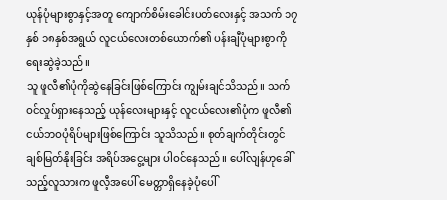ယုန်ပုံများစွာနှင့်အတူ ကျောက်စိမ်းခေါင်းပတ်လေးနှင့် အသက် ၁၇နှစ် ၁၈နှစ်အရွယ် လူငယ်လေးတစ်ယောက်၏ ပန်းချီပုံများစွာကို ရေးဆွဲခဲ့သည်။
သူ ဖူလီ၏ပုံကိုဆွဲနေခြင်းဖြစ်ကြောင်း ကျွမ်းချင်သိသည်။ သက်ဝင်လှုပ်ရှားနေသည့် ယုန်လေးများနှင့် လူငယ်လေး၏ပုံက ဖူလီ၏ ငယ်ဘဝပုံရိပ်များဖြစ်ကြောင်း သူသိသည်။ စုတ်ချက်တိုင်းတွင် ချစ်မြတ်နိုးခြင်း အရိပ်အငွေ့များ ပါဝင်နေသည်။ ပေါ်လျန်ဟုခေါ်သည့်လူသားက ဖူလီ့အပေါ် မေတ္တာရှိနေခဲ့ပုံပေါ်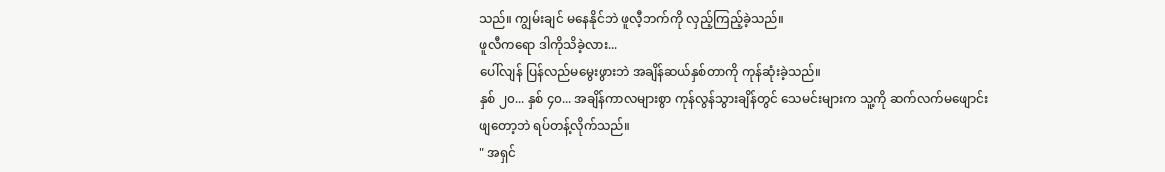သည်။ ကျွမ်းချင် မနေနိုင်ဘဲ ဖူလီ့ဘက်ကို လှည့်ကြည့်ခဲ့သည်။
ဖူလီကရော ဒါကိုသိခဲ့လား...
ပေါ်လျန် ပြန်လည်မမွေးဖွားဘဲ အချိန်ဆယ်နှစ်တာကို ကုန်ဆုံးခဲ့သည်။
နှစ် ၂၀... နှစ် ၄၀... အချိန်ကာလများစွာ ကုန်လွန်သွားချိန်တွင် သေမင်းများက သူ့ကို ဆက်လက်မဖျောင်းဖျတော့ဘဲ ရပ်တန့်လိုက်သည်။
" အရှင်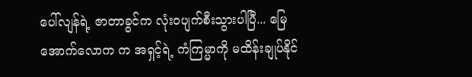ပေါ်လျန်ရဲ့ ဇာတာခွင်က လုံးဝပျက်စီးသွားပါပြီ... မြေအောက်လောက က အရှင့်ရဲ့ ကံကြမ္မာကို မထိန်းချုပ်နိုင်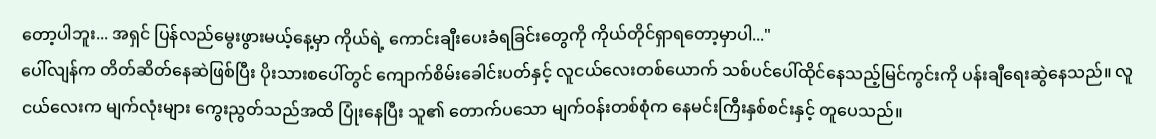တော့ပါဘူး... အရှင် ပြန်လည်မွေးဖွားမယ့်နေ့မှာ ကိုယ်ရဲ့ ကောင်းချီးပေးခံရခြင်းတွေကို ကိုယ်တိုင်ရှာရတော့မှာပါ..."
ပေါ်လျန်က တိတ်ဆိတ်နေဆဲဖြစ်ပြီး ပိုးသားစပေါ်တွင် ကျောက်စိမ်းခေါင်းပတ်နှင့် လူငယ်လေးတစ်ယောက် သစ်ပင်ပေါ်ထိုင်နေသည့်မြင်ကွင်းကို ပန်းချီရေးဆွဲနေသည်။ လူငယ်လေးက မျက်လုံးများ ကွေးညွတ်သည်အထိ ပြုံးနေပြီး သူ၏ တောက်ပသော မျက်ဝန်းတစ်စုံက နေမင်းကြီးနှစ်စင်းနှင့် တူပေသည်။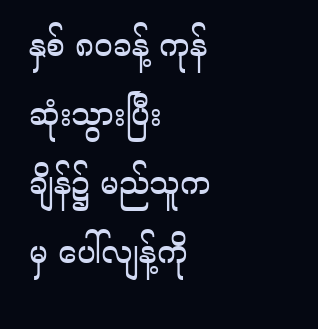နှစ် ၈၀ခန့် ကုန်ဆုံးသွားပြီးချိန်၌ မည်သူကမှ ပေါ်လျန့်ကို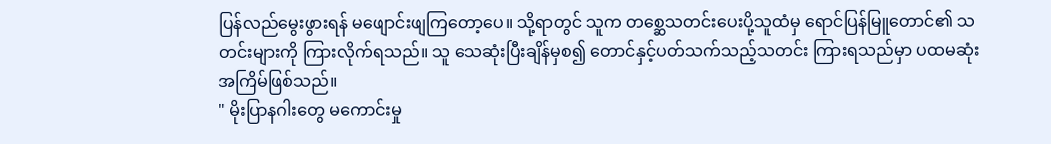ပြန်လည်မွေးဖွားရန် မဖျောင်းဖျကြတော့ပေ။ သို့ရာတွင် သူက တစ္ဆေသတင်းပေးပို့သူထံမှ ရောင်ပြန်မြူတောင်၏ သတင်းများကို ကြားလိုက်ရသည်။ သူ သေဆုံးပြီးချိန်မှစ၍ တောင်နှင့်ပတ်သက်သည့်သတင်း ကြားရသည်မှာ ပထမဆုံးအကြိမ်ဖြစ်သည်။
" မိုးပြာနဂါးတွေ မကောင်းမှု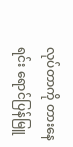လုပ်တာကို တားနေရင်း ရောင်ပြန်မြူ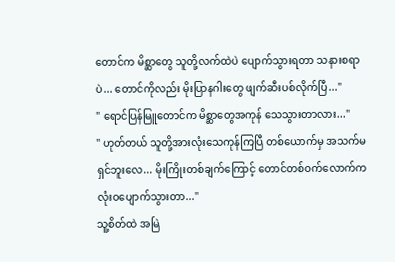တောင်က မိစ္ဆာတွေ သူတို့လက်ထဲပဲ ပျောက်သွားရတာ သနားစရာပဲ... တောင်ကိုလည်း မိုးပြာနဂါးတွေ ဖျက်ဆီးပစ်လိုက်ပြီ..."
" ရောင်ပြန်မြူတောင်က မိစ္ဆာတွေအကုန် သေသွားတာလား..."
" ဟုတ်တယ် သူတို့အားလုံးသေကုန်ကြပြီ တစ်ယောက်မှ အသက်မရှင်ဘူးလေ... မိုးကြိုးတစ်ချက်ကြောင့် တောင်တစ်ဝက်လောက်က လုံးဝပျောက်သွားတာ..."
သူ့စိတ်ထဲ အမြဲ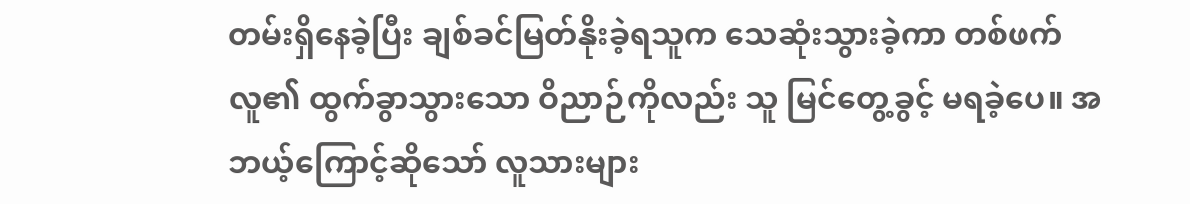တမ်းရှိနေခဲ့ပြီး ချစ်ခင်မြတ်နိုးခဲ့ရသူက သေဆုံးသွားခဲ့ကာ တစ်ဖက်လူ၏ ထွက်ခွာသွားသော ဝိညာဉ်ကိုလည်း သူ မြင်တွေ့ခွင့် မရခဲ့ပေ။ အဘယ့်ကြောင့်ဆိုသော် လူသားများ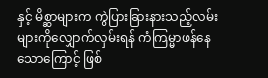နှင့် မိစ္ဆာများက ကွဲပြားခြားနားသည့်လမ်းများကိုလျှောက်လှမ်းရန် ကံကြမ္မာဖန်နေသောကြောင့် ဖြစ်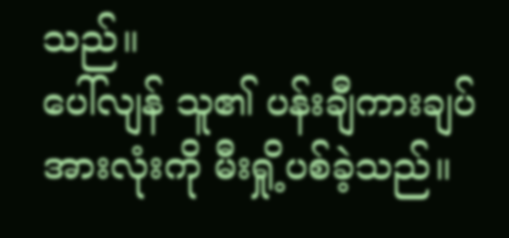သည်။
ပေါ်လျန် သူ၏ ပန်းချီကားချပ်အားလုံးကို မီးရှို့ပစ်ခဲ့သည်။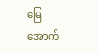မြေအောက်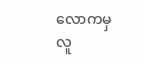လောကမှ လူ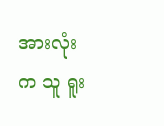အားလုံးက သူ ရူး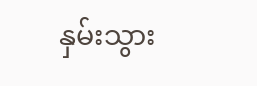နှမ်းသွား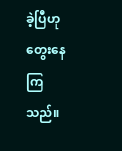ခဲ့ပြီဟု တွေးနေကြသည်။